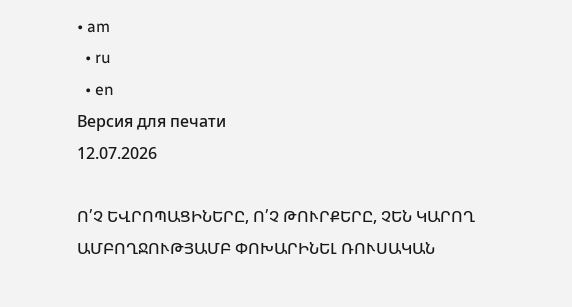• am
  • ru
  • en
Версия для печати
12.07.2026

Ո՛Չ ԵՎՐՈՊԱՑԻՆԵՐԸ, Ո՛Չ ԹՈՒՐՔԵՐԸ, ՉԵՆ ԿԱՐՈՂ ԱՄԲՈՂՋՈՒԹՅԱՄԲ ՓՈԽԱՐԻՆԵԼ ՌՈՒՍԱԿԱՆ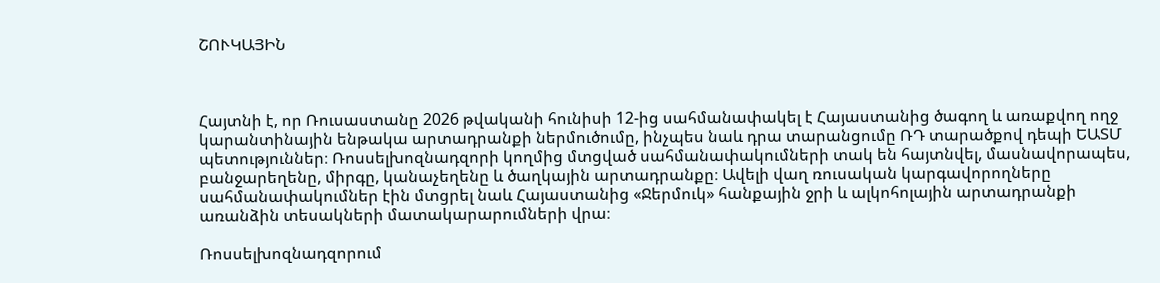ՇՈՒԿԱՅԻՆ



Հայտնի է, որ Ռուսաստանը 2026 թվականի հունիսի 12-ից սահմանափակել է Հայաստանից ծագող և առաքվող ողջ կարանտինային ենթակա արտադրանքի ներմուծումը, ինչպես նաև դրա տարանցումը ՌԴ տարածքով դեպի ԵԱՏՄ պետություններ։ Ռոսսելխոզնադզորի կողմից մտցված սահմանափակումների տակ են հայտնվել, մասնավորապես, բանջարեղենը, միրգը, կանաչեղենը և ծաղկային արտադրանքը։ Ավելի վաղ ռուսական կարգավորողները սահմանափակումներ էին մտցրել նաև Հայաստանից «Ջերմուկ» հանքային ջրի և ալկոհոլային արտադրանքի առանձին տեսակների մատակարարումների վրա։

Ռոսսելխոզնադզորում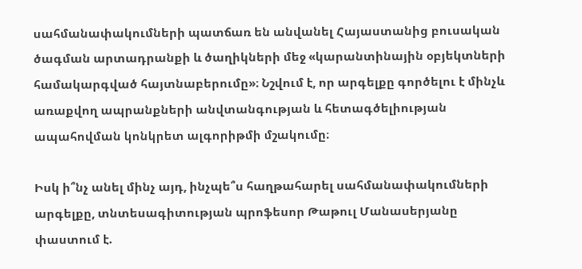սահմանափակումների պատճառ են անվանել Հայաստանից բուսական ծագման արտադրանքի և ծաղիկների մեջ «կարանտինային օբյեկտների համակարգված հայտնաբերումը»։ Նշվում է, որ արգելքը գործելու է մինչև առաքվող ապրանքների անվտանգության և հետագծելիության ապահովման կոնկրետ ալգորիթմի մշակումը։

Իսկ ի՞նչ անել մինչ այդ, ինչպե՞ս հաղթահարել սահմանափակումների արգելքը, տնտեսագիտության պրոֆեսոր Թաթուլ Մանասերյանը փաստում է.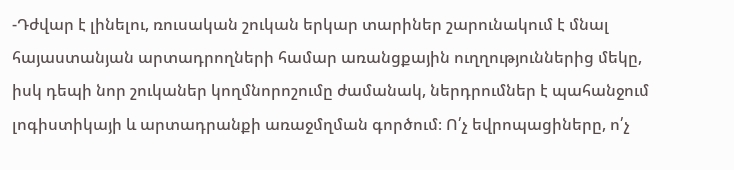-Դժվար է լինելու, ռուսական շուկան երկար տարիներ շարունակում է մնալ հայաստանյան արտադրողների համար առանցքային ուղղություններից մեկը, իսկ դեպի նոր շուկաներ կողմնորոշումը ժամանակ, ներդրումներ է պահանջում լոգիստիկայի և արտադրանքի առաջմղման գործում։ Ո՛չ եվրոպացիները, ո՛չ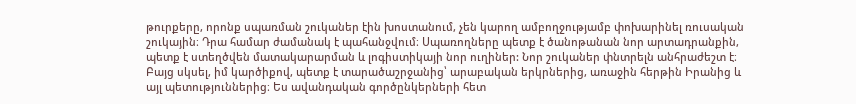թուրքերը, որոնք սպառման շուկաներ էին խոստանում, չեն կարող ամբողջությամբ փոխարինել ռուսական շուկային։ Դրա համար ժամանակ է պահանջվում։ Սպառողները պետք է ծանոթանան նոր արտադրանքին, պետք է ստեղծվեն մատակարարման և լոգիստիկայի նոր ուղիներ: Նոր շուկաներ փնտրելն անհրաժեշտ է։ Բայց սկսել, իմ կարծիքով, պետք է տարածաշրջանից՝ արաբական երկրներից, առաջին հերթին Իրանից և այլ պետություններից։ Ես ավանդական գործընկերների հետ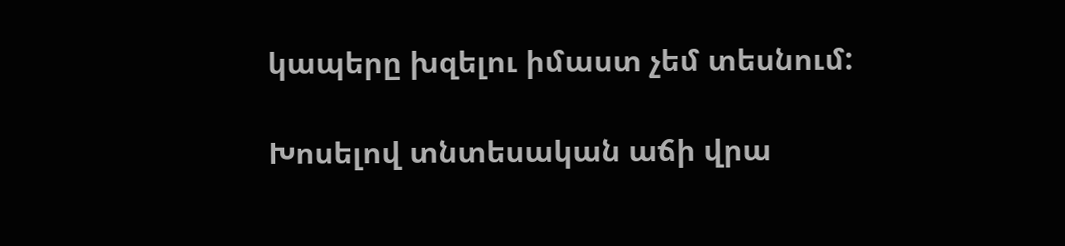կապերը խզելու իմաստ չեմ տեսնում:

Խոսելով տնտեսական աճի վրա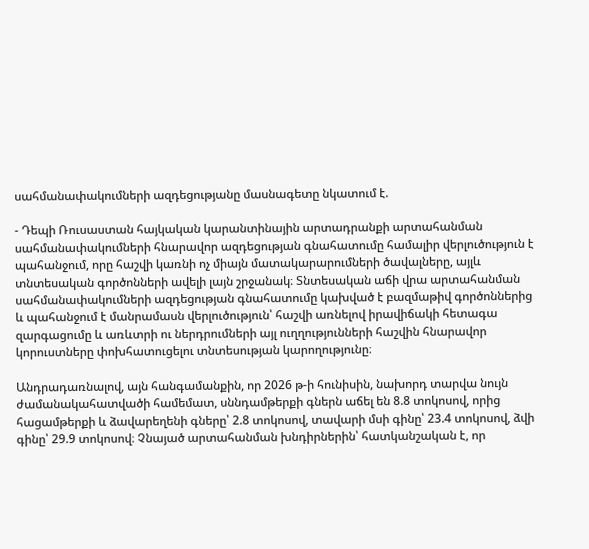սահմանափակումների ազդեցությանը մասնագետը նկատում է.

- Դեպի Ռուսաստան հայկական կարանտինային արտադրանքի արտահանման սահմանափակումների հնարավոր ազդեցության գնահատումը համալիր վերլուծություն է պահանջում, որը հաշվի կառնի ոչ միայն մատակարարումների ծավալները, այլև տնտեսական գործոնների ավելի լայն շրջանակ։ Տնտեսական աճի վրա արտահանման սահմանափակումների ազդեցության գնահատումը կախված է բազմաթիվ գործոններից և պահանջում է մանրամասն վերլուծություն՝ հաշվի առնելով իրավիճակի հետագա զարգացումը և առևտրի ու ներդրումների այլ ուղղությունների հաշվին հնարավոր կորուստները փոխհատուցելու տնտեսության կարողությունը։

Անդրադառնալով, այն հանգամանքին, որ 2026 թ-ի հունիսին, նախորդ տարվա նույն ժամանակահատվածի համեմատ, սննդամթերքի գներն աճել են 8.8 տոկոսով, որից հացամթերքի և ձավարեղենի գները՝ 2.8 տոկոսով, տավարի մսի գինը՝ 23.4 տոկոսով, ձվի գինը՝ 29.9 տոկոսով։ Չնայած արտահանման խնդիրներին՝ հատկանշական է, որ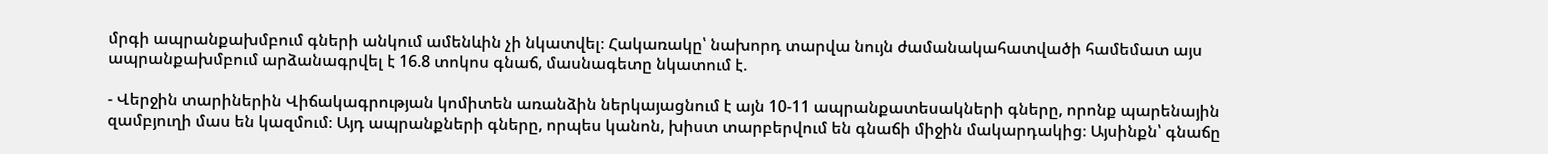մրգի ապրանքախմբում գների անկում ամենևին չի նկատվել։ Հակառակը՝ նախորդ տարվա նույն ժամանակահատվածի համեմատ այս ապրանքախմբում արձանագրվել է 16.8 տոկոս գնաճ, մասնագետը նկատում է.

- Վերջին տարիներին Վիճակագրության կոմիտեն առանձին ներկայացնում է այն 10-11 ապրանքատեսակների գները, որոնք պարենային զամբյուղի մաս են կազմում։ Այդ ապրանքների գները, որպես կանոն, խիստ տարբերվում են գնաճի միջին մակարդակից։ Այսինքն՝ գնաճը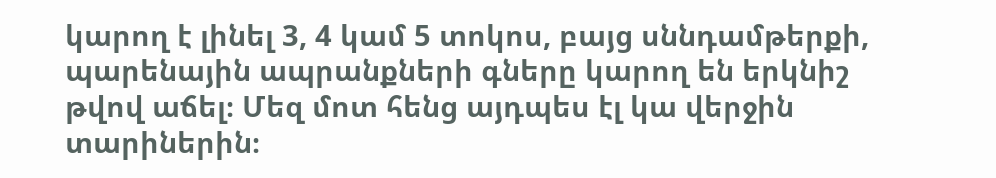կարող է լինել 3, 4 կամ 5 տոկոս, բայց սննդամթերքի, պարենային ապրանքների գները կարող են երկնիշ թվով աճել։ Մեզ մոտ հենց այդպես էլ կա վերջին տարիներին։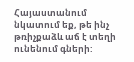Հայաստանում նկատում եք, թե ինչ թռիչքաձև աճ է տեղի ունենում գների: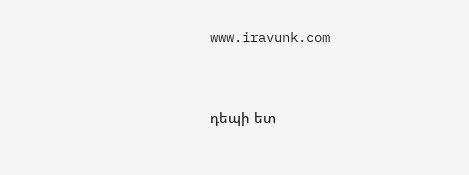www.iravunk.com


դեպի ետ